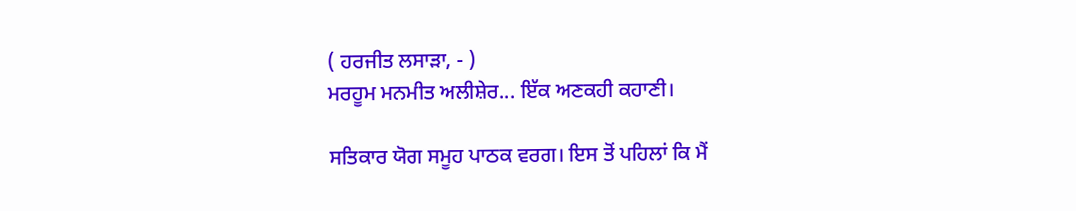( ਹਰਜੀਤ ਲਸਾੜਾ, - )
ਮਰਹੂਮ ਮਨਮੀਤ ਅਲੀਸ਼ੇਰ... ਇੱਕ ਅਣਕਹੀ ਕਹਾਣੀ।

ਸਤਿਕਾਰ ਯੋਗ ਸਮੂਹ ਪਾਠਕ ਵਰਗ। ਇਸ ਤੋਂ ਪਹਿਲਾਂ ਕਿ ਮੈਂ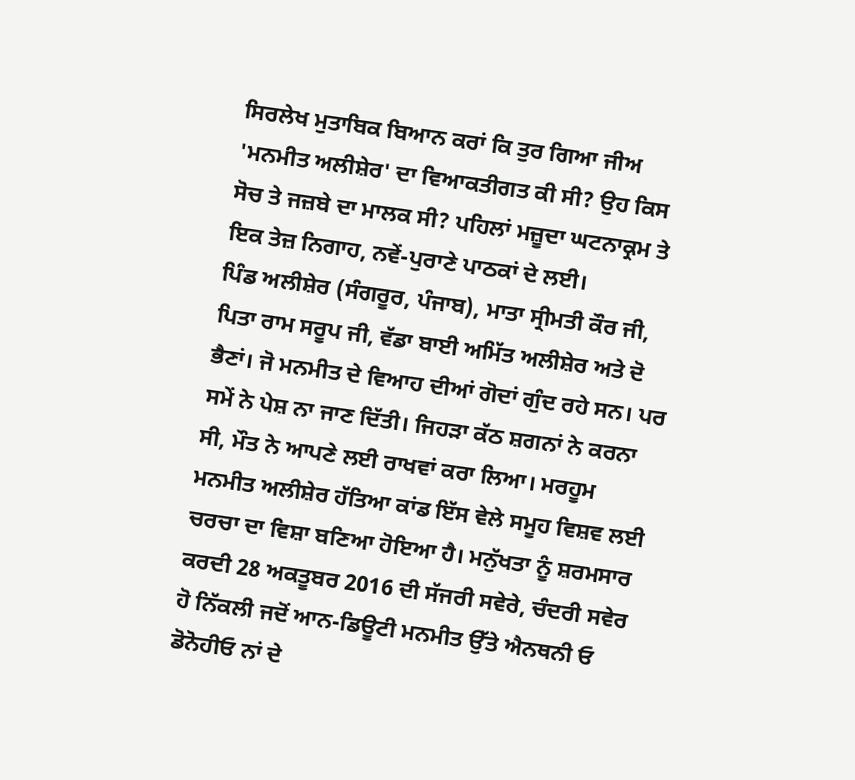ਸਿਰਲੇਖ ਮੁਤਾਬਿਕ ਬਿਆਨ ਕਰਾਂ ਕਿ ਤੁਰ ਗਿਆ ਜੀਅ 'ਮਨਮੀਤ ਅਲੀਸ਼ੇਰ' ਦਾ ਵਿਆਕਤੀਗਤ ਕੀ ਸੀ? ਉਹ ਕਿਸ ਸੋਚ ਤੇ ਜਜ਼ਬੇ ਦਾ ਮਾਲਕ ਸੀ? ਪਹਿਲਾਂ ਮਜ਼ੂਦਾ ਘਟਨਾਕ੍ਰਮ ਤੇ ਇਕ ਤੇਜ਼ ਨਿਗਾਹ, ਨਵੇਂ-ਪੁਰਾਣੇ ਪਾਠਕਾਂ ਦੇ ਲਈ।
ਪਿੰਡ ਅਲੀਸ਼ੇਰ (ਸੰਗਰੂਰ, ਪੰਜਾਬ), ਮਾਤਾ ਸ੍ਰੀਮਤੀ ਕੌਰ ਜੀ, ਪਿਤਾ ਰਾਮ ਸਰੂਪ ਜੀ, ਵੱਡਾ ਬਾਈ ਅਮਿੱਤ ਅਲੀਸ਼ੇਰ ਅਤੇ ਦੋ ਭੈਣਾਂ। ਜੋ ਮਨਮੀਤ ਦੇ ਵਿਆਹ ਦੀਆਂ ਗੋਦਾਂ ਗੁੰਦ ਰਹੇ ਸਨ। ਪਰ ਸਮੇਂ ਨੇ ਪੇਸ਼ ਨਾ ਜਾਣ ਦਿੱਤੀ। ਜਿਹੜਾ ਕੱਠ ਸ਼ਗਨਾਂ ਨੇ ਕਰਨਾ ਸੀ, ਮੌਤ ਨੇ ਆਪਣੇ ਲਈ ਰਾਖਵਾਂ ਕਰਾ ਲਿਆ। ਮਰਹੂਮ ਮਨਮੀਤ ਅਲੀਸ਼ੇਰ ਹੱਤਿਆ ਕਾਂਡ ਇੱਸ ਵੇਲੇ ਸਮੂਹ ਵਿਸ਼ਵ ਲਈ ਚਰਚਾ ਦਾ ਵਿਸ਼ਾ ਬਣਿਆ ਹੋਇਆ ਹੈ। ਮਨੁੱਖਤਾ ਨੂੰ ਸ਼ਰਮਸਾਰ ਕਰਦੀ 28 ਅਕਤੂਬਰ 2016 ਦੀ ਸੱਜਰੀ ਸਵੇਰੇ, ਚੰਦਰੀ ਸਵੇਰ ਹੋ ਨਿੱਕਲੀ ਜਦੋਂ ਆਨ-ਡਿਊਟੀ ਮਨਮੀਤ ਉੱਤੇ ਐਨਥਨੀ ਓ ਡੋਨੋਹੀਓ ਨਾਂ ਦੇ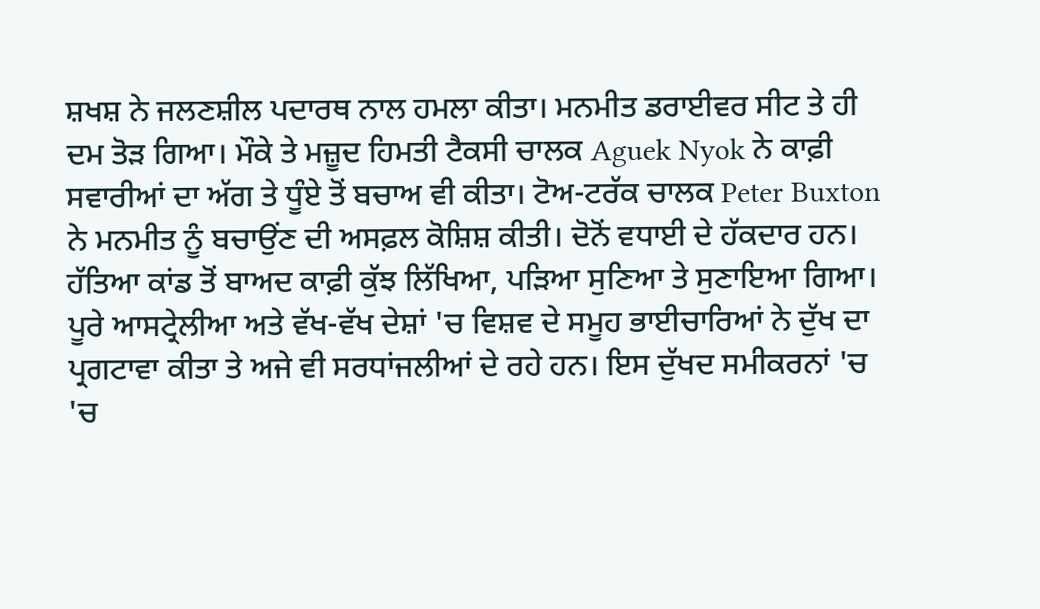ਸ਼ਖਸ਼ ਨੇ ਜਲਣਸ਼ੀਲ ਪਦਾਰਥ ਨਾਲ ਹਮਲਾ ਕੀਤਾ। ਮਨਮੀਤ ਡਰਾਈਵਰ ਸੀਟ ਤੇ ਹੀ ਦਮ ਤੋੜ ਗਿਆ। ਮੌਕੇ ਤੇ ਮਜ਼ੂਦ ਹਿਮਤੀ ਟੈਕਸੀ ਚਾਲਕ Aguek Nyok ਨੇ ਕਾਫ਼ੀ ਸਵਾਰੀਆਂ ਦਾ ਅੱਗ ਤੇ ਧੂੰਏ ਤੋਂ ਬਚਾਅ ਵੀ ਕੀਤਾ। ਟੋਅ-ਟਰੱਕ ਚਾਲਕ Peter Buxton ਨੇ ਮਨਮੀਤ ਨੂੰ ਬਚਾਉਂਣ ਦੀ ਅਸਫ਼ਲ ਕੋਸ਼ਿਸ਼ ਕੀਤੀ। ਦੋਨੋਂ ਵਧਾਈ ਦੇ ਹੱਕਦਾਰ ਹਨ।
ਹੱਤਿਆ ਕਾਂਡ ਤੋਂ ਬਾਅਦ ਕਾਫ਼ੀ ਕੁੱਝ ਲਿੱਖਿਆ, ਪੜਿਆ ਸੁਣਿਆ ਤੇ ਸੁਣਾਇਆ ਗਿਆ। ਪੂਰੇ ਆਸਟ੍ਰੇਲੀਆ ਅਤੇ ਵੱਖ-ਵੱਖ ਦੇਸ਼ਾਂ 'ਚ ਵਿਸ਼ਵ ਦੇ ਸਮੂਹ ਭਾਈਚਾਰਿਆਂ ਨੇ ਦੁੱਖ ਦਾ ਪ੍ਰਗਟਾਵਾ ਕੀਤਾ ਤੇ ਅਜੇ ਵੀ ਸਰਧਾਂਜਲੀਆਂ ਦੇ ਰਹੇ ਹਨ। ਇਸ ਦੁੱਖਦ ਸਮੀਕਰਨਾਂ 'ਚ 'ਚ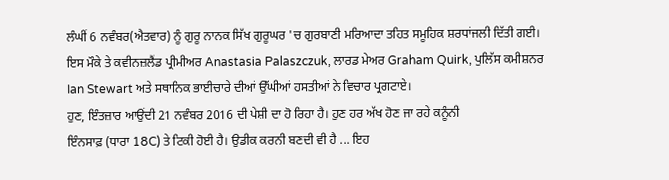ਲੰਘੀਂ 6 ਨਵੰਬਰ(ਐਤਵਾਰ) ਨੂੰ ਗੁਰੂ ਨਾਨਕ ਸਿੱਖ ਗੁਰੂਘਰ 'ਚ ਗੁਰਬਾਣੀ ਮਰਿਆਦਾ ਤਹਿਤ ਸਮੂਹਿਕ ਸ਼ਰਧਾਂਜਲੀ ਦਿੱਤੀ ਗਈ। ਇਸ ਮੌਕੇ ਤੇ ਕਵੀਨਜ਼ਲੈਂਡ ਪ੍ਰੀਮੀਅਰ Anastasia Palaszczuk, ਲਾਰਡ ਮੇਅਰ Graham Quirk, ਪੁਲਿੱਸ ਕਮੀਸ਼ਨਰ Ian Stewart ਅਤੇ ਸਥਾਨਿਕ ਭਾਈਚਾਰੇ ਦੀਆਂ ਉੱਘੀਆਂ ਹਸਤੀਆਂ ਨੇ ਵਿਚਾਰ ਪ੍ਰਗਟਾਏ।
ਹੁਣ, ਇੰਤਜ਼ਾਰ ਆਉਂਦੀ 21 ਨਵੰਬਰ 2016 ਦੀ ਪੇਸ਼ੀ ਦਾ ਹੋ ਰਿਹਾ ਹੈ। ਹੁਣ ਹਰ ਅੱਖ ਹੋਣ ਜਾ ਰਹੇ ਕਨੂੰਨੀ
ਇੰਨਸਾਫ਼ (ਧਾਰਾ 18C) ਤੇ ਟਿਕੀ ਹੋਈ ਹੈ। ਉਡੀਕ ਕਰਨੀ ਬਣਦੀ ਵੀ ਹੈ ... ਇਹ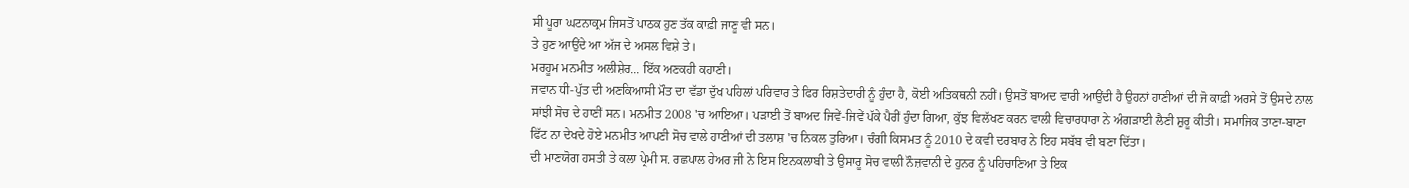ਸੀ ਪੂਰਾ ਘਟਨਾਕ੍ਰਮ ਜਿਸਤੋਂ ਪਾਠਕ ਹੁਣ ਤੱਕ ਕਾਫ਼ੀ ਜਾਣੂ ਵੀ ਸਨ।
ਤੇ ਹੁਣ ਆਉਂਦੇ ਆ ਅੱਜ ਦੇ ਅਸਲ ਵਿਸ਼ੇ ਤੇ।
ਮਰਹੂਮ ਮਨਮੀਤ ਅਲੀਸ਼ੇਰ... ਇੱਕ ਅਣਕਹੀ ਕਹਾਣੀ।
ਜਵਾਨ ਧੀ-ਪੁੱਤ ਦੀ ਅਣਕਿਆਸੀ ਮੌਤ ਦਾ ਵੱਡਾ ਦੁੱਖ ਪਹਿਲਾਂ ਪਰਿਵਾਰ ਤੇ ਫਿਰ ਰਿਸ਼ਤੇਦਾਰੀ ਨੂੰ ਹੁੰਦਾ ਹੈ, ਕੋਈ ਅਤਿਕਥਨੀ ਨਹੀਂ। ਉਸਤੋਂ ਬਾਅਦ ਵਾਰੀ ਆਉਂਦੀ ਹੈ ਉਹਨਾਂ ਹਾਣੀਆਂ ਦੀ ਜੋ ਕਾਫ਼ੀ ਅਰਸੇ ਤੋਂ ਉਸਦੇ ਨਾਲ ਸਾਂਝੀ ਸੋਚ ਦੇ ਹਾਣੀਂ ਸਨ। ਮਨਮੀਤ 2008 'ਚ ਆਇਆ। ਪੜਾਈ ਤੋਂ ਬਾਅਦ ਜਿਵੇਂ-ਜਿਵੇਂ ਪੱਕੇ ਪੈਰੀਂ ਹੁੰਦਾ ਗਿਆ, ਕੁੱਝ ਵਿਲੱਖਣ ਕਰਨ ਵਾਲੀ ਵਿਚਾਰਧਾਰਾ ਨੇ ਅੰਗੜਾਈ ਲੈਣੀ ਸ਼ੁਰੂ ਕੀਤੀ। ਸਮਾਜਿਕ ਤਾਣਾ-ਬਾਣਾ ਫਿੱਟ ਨਾ ਦੇਖਦੇ ਹੋਏ ਮਨਮੀਤ ਆਪਣੀ ਸੋਚ ਵਾਲੇ ਹਾਣੀਆਂ ਦੀ ਤਲਾਸ਼ 'ਚ ਨਿਕਲ ਤੁਰਿਆ। ਚੰਗੀ ਕਿਸਮਤ ਨੂੰ 2010 ਦੇ ਕਵੀ ਦਰਬਾਰ ਨੇ ਇਹ ਸਬੱਬ ਵੀ ਬਣਾ ਦਿੱਤਾ।
ਦੀ ਮਾਣਯੋਗ ਹਸਤੀ ਤੇ ਕਲਾ ਪ੍ਰੇਮੀ ਸ. ਰਛਪਾਲ ਹੇਅਰ ਜੀ ਨੇ ਇਸ ਇਨਕਲਾਬੀ ਤੇ ਉਸਾਰੂ ਸੋਚ ਵਾਲੀ ਨੌਜ਼ਵਾਨੀ ਦੇ ਹੁਨਰ ਨੂੰ ਪਹਿਚਾਣਿਆ ਤੇ ਇਕ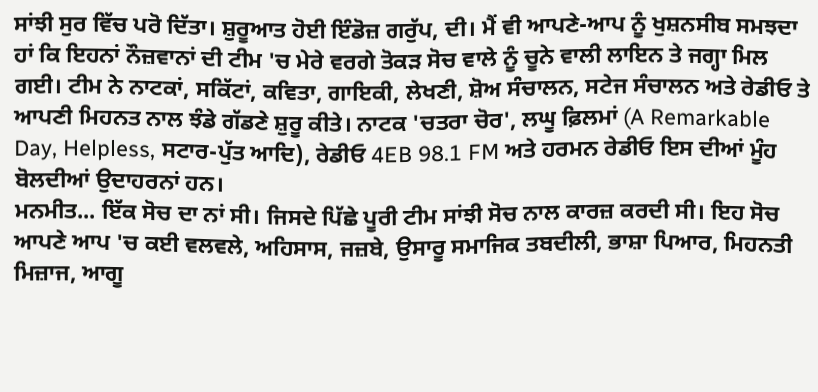ਸਾਂਝੀ ਸੁਰ ਵਿੱਚ ਪਰੋ ਦਿੱਤਾ। ਸ਼ੁਰੂਆਤ ਹੋਈ ਇੰਡੋਜ਼ ਗਰੁੱਪ, ਦੀ। ਮੈਂ ਵੀ ਆਪਣੇ-ਆਪ ਨੂੰ ਖੁਸ਼ਨਸੀਬ ਸਮਝਦਾ ਹਾਂ ਕਿ ਇਹਨਾਂ ਨੌਜ਼ਵਾਨਾਂ ਦੀ ਟੀਮ 'ਚ ਮੇਰੇ ਵਰਗੇ ਤੋਕੜ ਸੋਚ ਵਾਲੇ ਨੂੰ ਚੂਨੇ ਵਾਲੀ ਲਾਇਨ ਤੇ ਜਗ੍ਹਾ ਮਿਲ ਗਈ। ਟੀਮ ਨੇ ਨਾਟਕਾਂ, ਸਕਿੱਟਾਂ, ਕਵਿਤਾ, ਗਾਇਕੀ, ਲੇਖਣੀ, ਸ਼ੋਅ ਸੰਚਾਲਨ, ਸਟੇਜ ਸੰਚਾਲਨ ਅਤੇ ਰੇਡੀਓ ਤੇ ਆਪਣੀ ਮਿਹਨਤ ਨਾਲ ਝੰਡੇ ਗੱਡਣੇ ਸ਼ੁਰੂ ਕੀਤੇ। ਨਾਟਕ 'ਚਤਰਾ ਚੋਰ', ਲਘੂ ਫ਼ਿਲਮਾਂ (A Remarkable Day, Helpless, ਸਟਾਰ-ਪੁੱਤ ਆਦਿ), ਰੇਡੀਓ 4EB 98.1 FM ਅਤੇ ਹਰਮਨ ਰੇਡੀਓ ਇਸ ਦੀਆਂ ਮੂੰਹ ਬੋਲਦੀਆਂ ਉਦਾਹਰਨਾਂ ਹਨ।
ਮਨਮੀਤ... ਇੱਕ ਸੋਚ ਦਾ ਨਾਂ ਸੀ। ਜਿਸਦੇ ਪਿੱਛੇ ਪੂਰੀ ਟੀਮ ਸਾਂਝੀ ਸੋਚ ਨਾਲ ਕਾਰਜ਼ ਕਰਦੀ ਸੀ। ਇਹ ਸੋਚ ਆਪਣੇ ਆਪ 'ਚ ਕਈ ਵਲਵਲੇ, ਅਹਿਸਾਸ, ਜਜ਼ਬੇ, ਉਸਾਰੂ ਸਮਾਜਿਕ ਤਬਦੀਲੀ, ਭਾਸ਼ਾ ਪਿਆਰ, ਮਿਹਨਤੀ ਮਿਜ਼ਾਜ, ਆਗੂ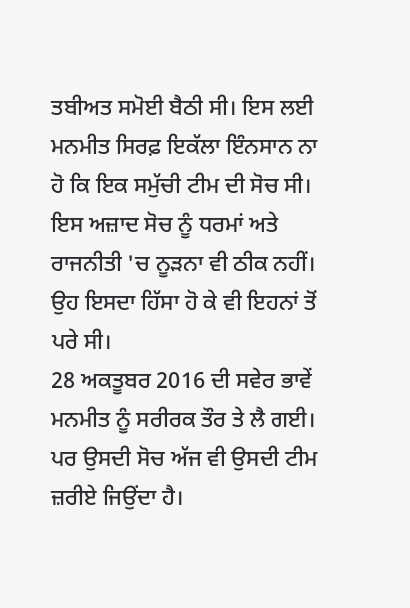ਤਬੀਅਤ ਸਮੋਈ ਬੈਠੀ ਸੀ। ਇਸ ਲਈ ਮਨਮੀਤ ਸਿਰਫ਼ ਇਕੱਲਾ ਇੰਨਸਾਨ ਨਾ ਹੋ ਕਿ ਇਕ ਸਮੁੱਚੀ ਟੀਮ ਦੀ ਸੋਚ ਸੀ। ਇਸ ਅਜ਼ਾਦ ਸੋਚ ਨੂੰ ਧਰਮਾਂ ਅਤੇ ਰਾਜਨੀਤੀ 'ਚ ਨੂੜਨਾ ਵੀ ਠੀਕ ਨਹੀਂ। ਉਹ ਇਸਦਾ ਹਿੱਸਾ ਹੋ ਕੇ ਵੀ ਇਹਨਾਂ ਤੋਂ ਪਰੇ ਸੀ।
28 ਅਕਤੂਬਰ 2016 ਦੀ ਸਵੇਰ ਭਾਵੇਂ ਮਨਮੀਤ ਨੂੰ ਸਰੀਰਕ ਤੌਰ ਤੇ ਲੈ ਗਈ। ਪਰ ਉਸਦੀ ਸੋਚ ਅੱਜ ਵੀ ਉਸਦੀ ਟੀਮ ਜ਼ਰੀਏ ਜਿਉਂਦਾ ਹੈ।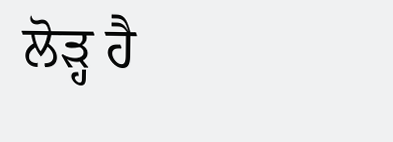ਲੋੜ੍ਹ ਹੈ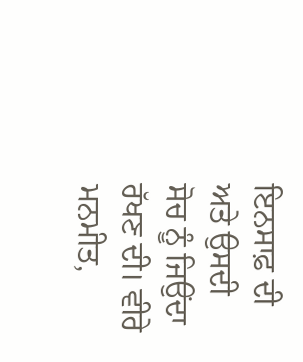ਇਨਸਾਫ਼ ਦੀ ਅਤੇ ਉਸਦੀ ਸੋਚ ਨੂੰ ਜਿਉਂਦਾ ਰੱਖਣ ਦੀ। ਵੀਰੇ ਮਨਮੀਤ,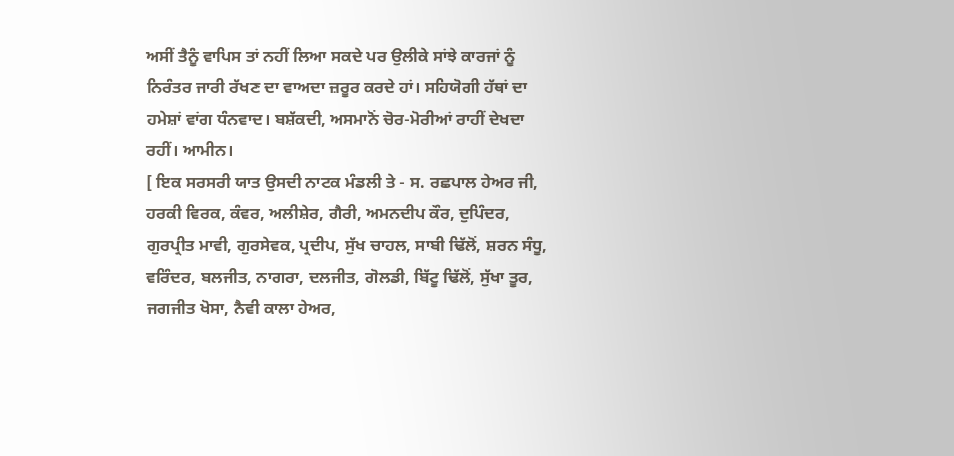ਅਸੀਂ ਤੈਨੂੰ ਵਾਪਿਸ ਤਾਂ ਨਹੀਂ ਲਿਆ ਸਕਦੇ ਪਰ ਉਲੀਕੇ ਸਾਂਝੇ ਕਾਰਜਾਂ ਨੂੰ ਨਿਰੰਤਰ ਜਾਰੀ ਰੱਖਣ ਦਾ ਵਾਅਦਾ ਜ਼ਰੂਰ ਕਰਦੇ ਹਾਂ। ਸਹਿਯੋਗੀ ਹੱਥਾਂ ਦਾ ਹਮੇਸ਼ਾਂ ਵਾਂਗ ਧੰਨਵਾਦ। ਬਸ਼ੱਕਦੀ, ਅਸਮਾਨੋਂ ਚੋਰ-ਮੋਰੀਆਂ ਰਾਹੀਂ ਦੇਖਦਾ ਰਹੀਂ। ਆਮੀਨ।
[ ਇਕ ਸਰਸਰੀ ਯਾਤ ਉਸਦੀ ਨਾਟਕ ਮੰਡਲੀ ਤੇ - ਸ. ਰਛਪਾਲ ਹੇਅਰ ਜੀ, ਹਰਕੀ ਵਿਰਕ, ਕੰਵਰ, ਅਲੀਸ਼ੇਰ, ਗੈਰੀ, ਅਮਨਦੀਪ ਕੌਰ, ਦੁਪਿੰਦਰ, ਗੁਰਪ੍ਰੀਤ ਮਾਵੀ, ਗੁਰਸੇਵਕ, ਪ੍ਰਦੀਪ, ਸੁੱਖ ਚਾਹਲ, ਸਾਬੀ ਢਿੱਲੋਂ, ਸ਼ਰਨ ਸੰਧੂ, ਵਰਿੰਦਰ, ਬਲਜੀਤ, ਨਾਗਰਾ, ਦਲਜੀਤ, ਗੋਲਡੀ, ਬਿੱਟੂ ਢਿੱਲੋਂ, ਸੁੱਖਾ ਤੂਰ, ਜਗਜੀਤ ਖੋਸਾ, ਨੈਵੀ ਕਾਲਾ ਹੇਅਰ,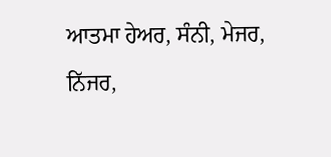ਆਤਮਾ ਹੇਅਰ, ਸੰਨੀ, ਮੇਜਰ, ਨਿੱਜਰ,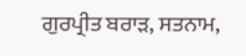ਗੁਰਪ੍ਰੀਤ ਬਰਾੜ, ਸਤਨਾਮ,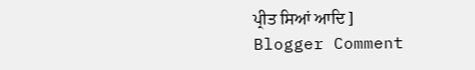ਪ੍ਰੀਤ ਸਿਆਂ ਆਦਿ ]
Blogger Comment